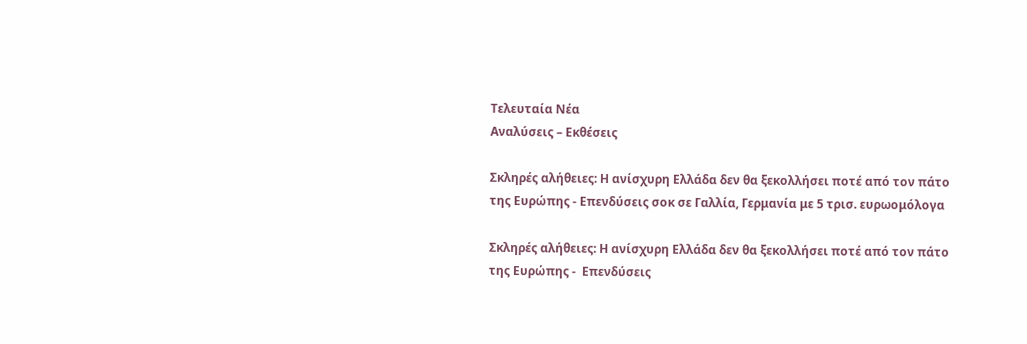Τελευταία Νέα
Αναλύσεις – Εκθέσεις

Σκληρές αλήθειες: Η ανίσχυρη Ελλάδα δεν θα ξεκολλήσει ποτέ από τον πάτο της Ευρώπης - Επενδύσεις σοκ σε Γαλλία, Γερμανία με 5 τρισ. ευρωομόλογα

Σκληρές αλήθειες: Η ανίσχυρη Ελλάδα δεν θα ξεκολλήσει ποτέ από τον πάτο της Ευρώπης -  Επενδύσεις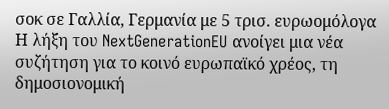σοκ σε Γαλλία, Γερμανία με 5 τρισ. ευρωομόλογα
Η λήξη του NextGenerationEU ανοίγει μια νέα συζήτηση για το κοινό ευρωπαϊκό χρέος, τη δημοσιονομική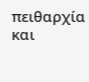πειθαρχία και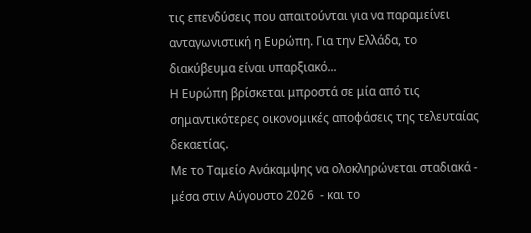τις επενδύσεις που απαιτούνται για να παραμείνει ανταγωνιστική η Ευρώπη. Για την Ελλάδα, το διακύβευμα είναι υπαρξιακό...
Η Ευρώπη βρίσκεται μπροστά σε μία από τις σημαντικότερες οικονομικές αποφάσεις της τελευταίας δεκαετίας.
Με το Ταμείο Ανάκαμψης να ολοκληρώνεται σταδιακά - μέσα στιν Αύγουστο 2026  - και το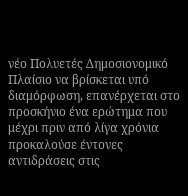νέο Πολυετές Δημοσιονομικό Πλαίσιο να βρίσκεται υπό διαμόρφωση, επανέρχεται στο προσκήνιο ένα ερώτημα που μέχρι πριν από λίγα χρόνια προκαλούσε έντονες αντιδράσεις στις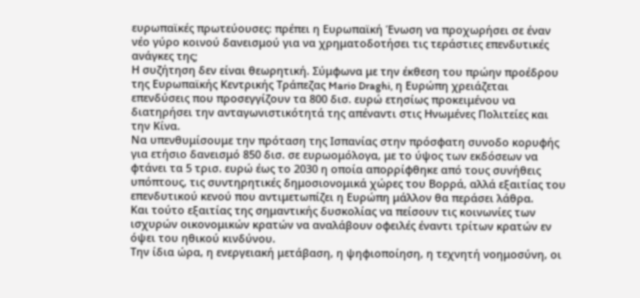ευρωπαϊκές πρωτεύουσες: πρέπει η Ευρωπαϊκή Ένωση να προχωρήσει σε έναν νέο γύρο κοινού δανεισμού για να χρηματοδοτήσει τις τεράστιες επενδυτικές ανάγκες της;
Η συζήτηση δεν είναι θεωρητική. Σύμφωνα με την έκθεση του πρώην προέδρου της Ευρωπαϊκής Κεντρικής Τράπεζας Mario Draghi, η Ευρώπη χρειάζεται επενδύσεις που προσεγγίζουν τα 800 δισ. ευρώ ετησίως προκειμένου να διατηρήσει την ανταγωνιστικότητά της απέναντι στις Ηνωμένες Πολιτείες και την Κίνα.
Να υπενθυμίσουμε την πρόταση της Ισπανίας στην πρόσφατη συνοδο κορυφής για ετήσιο δανεισμό 850 δισ. σε ευρωομόλογα, με το ύψος των εκδόσεων να φτάνει τα 5 τρισ. ευρώ έως το 2030 η οποία απορρίφθηκε από τους συνήθεις υπόπτους, τις συντηρητικές δημοσιονομικά χώρες του Βορρά, αλλά εξαιτίας του επενδυτικού κενού που αντιμετωπίζει η Ευρώπη μάλλον θα περάσει λάθρα.
Και τούτο εξαιτίας της σημαντικής δυσκολίας να πείσουν τις κοινωνίες των ισχυρών οικονομικών κρατών να αναλάβουν οφειλές έναντι τρίτων κρατών εν όψει του ηθικού κινδύνου.
Την ίδια ώρα, η ενεργειακή μετάβαση, η ψηφιοποίηση, η τεχνητή νοημοσύνη, οι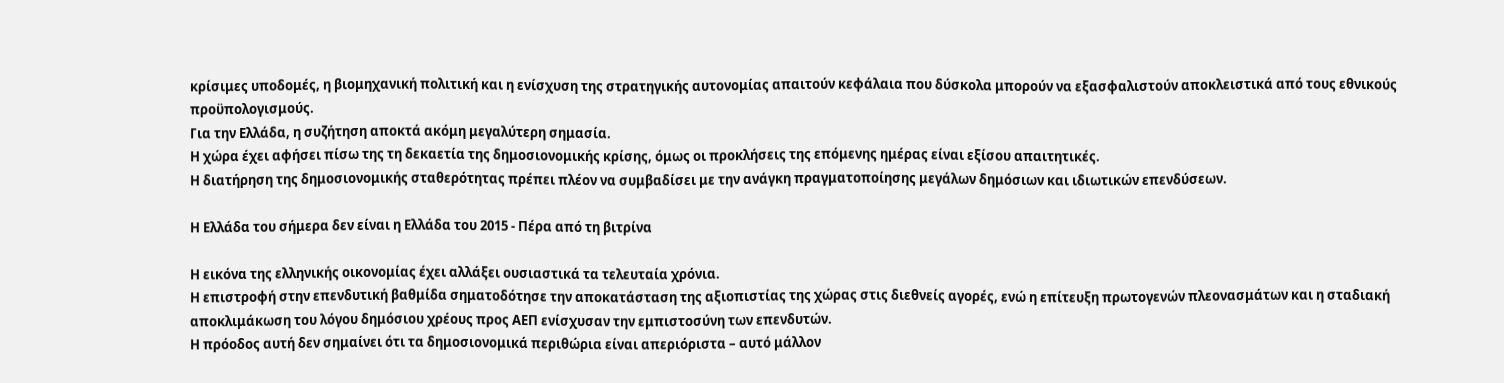κρίσιμες υποδομές, η βιομηχανική πολιτική και η ενίσχυση της στρατηγικής αυτονομίας απαιτούν κεφάλαια που δύσκολα μπορούν να εξασφαλιστούν αποκλειστικά από τους εθνικούς προϋπολογισμούς.
Για την Ελλάδα, η συζήτηση αποκτά ακόμη μεγαλύτερη σημασία.
Η χώρα έχει αφήσει πίσω της τη δεκαετία της δημοσιονομικής κρίσης, όμως οι προκλήσεις της επόμενης ημέρας είναι εξίσου απαιτητικές.
Η διατήρηση της δημοσιονομικής σταθερότητας πρέπει πλέον να συμβαδίσει με την ανάγκη πραγματοποίησης μεγάλων δημόσιων και ιδιωτικών επενδύσεων.

Η Ελλάδα του σήμερα δεν είναι η Ελλάδα του 2015 - Πέρα από τη βιτρίνα

Η εικόνα της ελληνικής οικονομίας έχει αλλάξει ουσιαστικά τα τελευταία χρόνια.
Η επιστροφή στην επενδυτική βαθμίδα σηματοδότησε την αποκατάσταση της αξιοπιστίας της χώρας στις διεθνείς αγορές, ενώ η επίτευξη πρωτογενών πλεονασμάτων και η σταδιακή αποκλιμάκωση του λόγου δημόσιου χρέους προς ΑΕΠ ενίσχυσαν την εμπιστοσύνη των επενδυτών.
Η πρόοδος αυτή δεν σημαίνει ότι τα δημοσιονομικά περιθώρια είναι απεριόριστα – αυτό μάλλον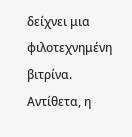δείχνει μια φιλοτεχνημένη βιτρίνα.
Αντίθετα, η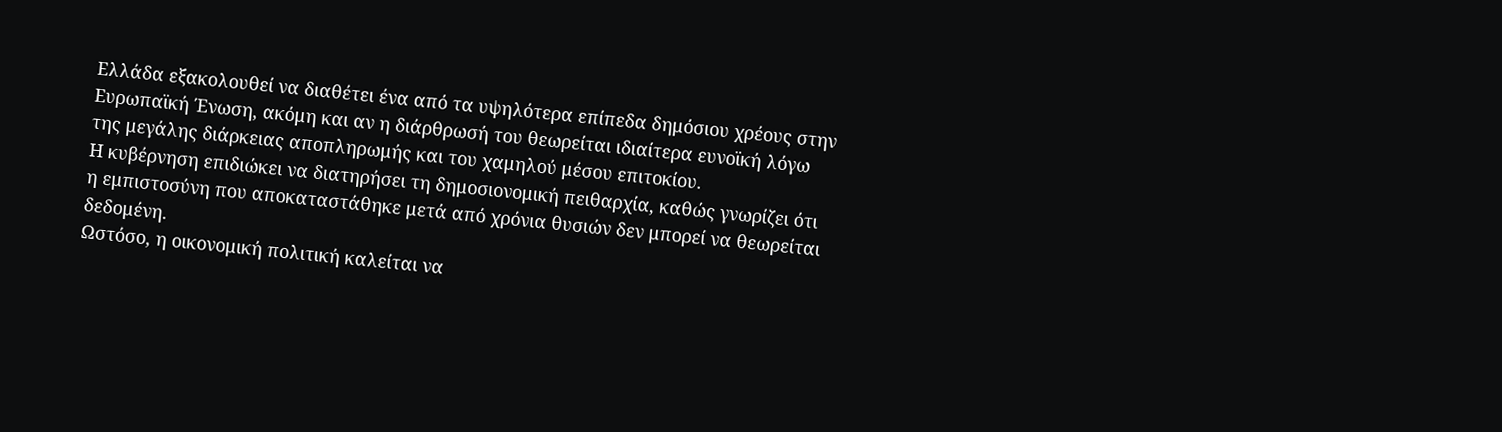Ελλάδα εξακολουθεί να διαθέτει ένα από τα υψηλότερα επίπεδα δημόσιου χρέους στην Ευρωπαϊκή Ένωση, ακόμη και αν η διάρθρωσή του θεωρείται ιδιαίτερα ευνοϊκή λόγω της μεγάλης διάρκειας αποπληρωμής και του χαμηλού μέσου επιτοκίου.
Η κυβέρνηση επιδιώκει να διατηρήσει τη δημοσιονομική πειθαρχία, καθώς γνωρίζει ότι η εμπιστοσύνη που αποκαταστάθηκε μετά από χρόνια θυσιών δεν μπορεί να θεωρείται δεδομένη.
Ωστόσο, η οικονομική πολιτική καλείται να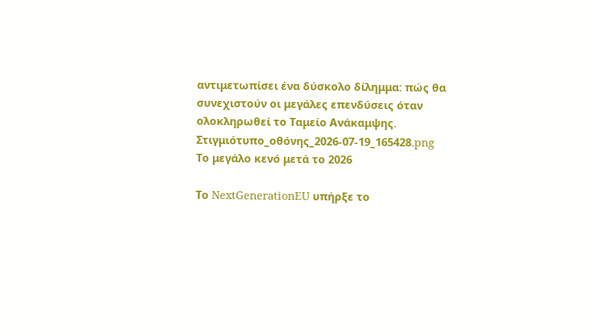αντιμετωπίσει ένα δύσκολο δίλημμα: πώς θα συνεχιστούν οι μεγάλες επενδύσεις όταν ολοκληρωθεί το Ταμείο Ανάκαμψης.
Στιγμιότυπο_οθόνης_2026-07-19_165428.png
Το μεγάλο κενό μετά το 2026

Το NextGenerationEU υπήρξε το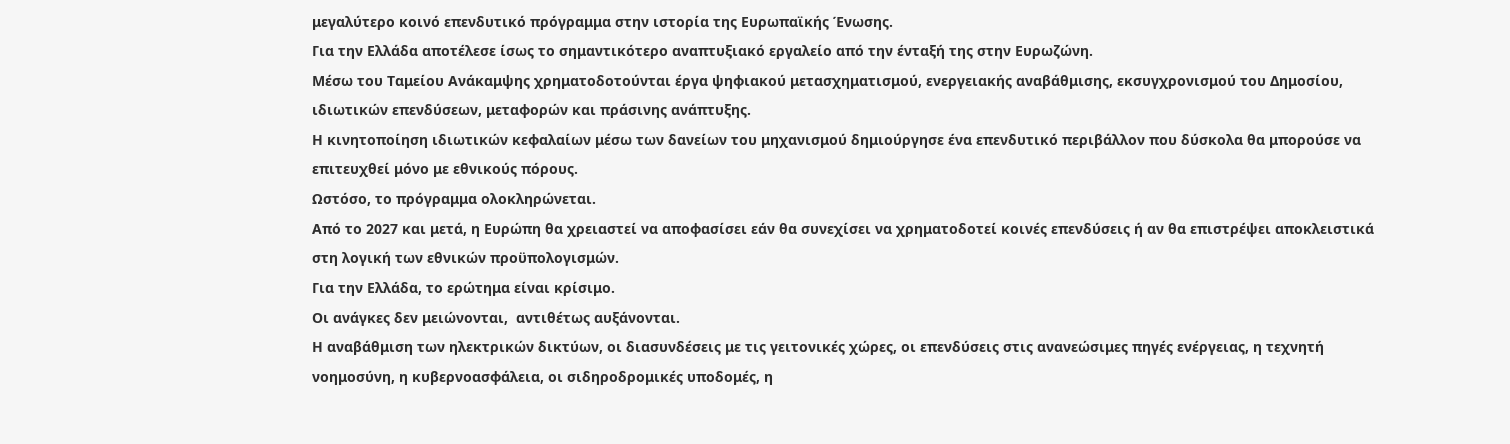μεγαλύτερο κοινό επενδυτικό πρόγραμμα στην ιστορία της Ευρωπαϊκής Ένωσης.
Για την Ελλάδα αποτέλεσε ίσως το σημαντικότερο αναπτυξιακό εργαλείο από την ένταξή της στην Ευρωζώνη.
Μέσω του Ταμείου Ανάκαμψης χρηματοδοτούνται έργα ψηφιακού μετασχηματισμού, ενεργειακής αναβάθμισης, εκσυγχρονισμού του Δημοσίου, ιδιωτικών επενδύσεων, μεταφορών και πράσινης ανάπτυξης.
Η κινητοποίηση ιδιωτικών κεφαλαίων μέσω των δανείων του μηχανισμού δημιούργησε ένα επενδυτικό περιβάλλον που δύσκολα θα μπορούσε να επιτευχθεί μόνο με εθνικούς πόρους.
Ωστόσο, το πρόγραμμα ολοκληρώνεται.
Από το 2027 και μετά, η Ευρώπη θα χρειαστεί να αποφασίσει εάν θα συνεχίσει να χρηματοδοτεί κοινές επενδύσεις ή αν θα επιστρέψει αποκλειστικά στη λογική των εθνικών προϋπολογισμών.
Για την Ελλάδα, το ερώτημα είναι κρίσιμο.
Οι ανάγκες δεν μειώνονται,  αντιθέτως αυξάνονται.
Η αναβάθμιση των ηλεκτρικών δικτύων, οι διασυνδέσεις με τις γειτονικές χώρες, οι επενδύσεις στις ανανεώσιμες πηγές ενέργειας, η τεχνητή νοημοσύνη, η κυβερνοασφάλεια, οι σιδηροδρομικές υποδομές, η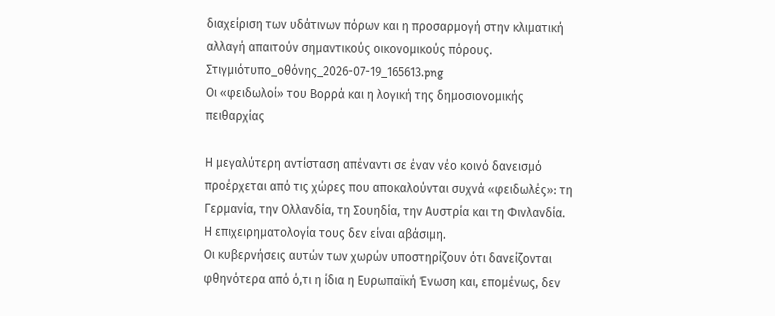διαχείριση των υδάτινων πόρων και η προσαρμογή στην κλιματική αλλαγή απαιτούν σημαντικούς οικονομικούς πόρους.
Στιγμιότυπο_οθόνης_2026-07-19_165613.png
Οι «φειδωλοί» του Βορρά και η λογική της δημοσιονομικής πειθαρχίας

Η μεγαλύτερη αντίσταση απέναντι σε έναν νέο κοινό δανεισμό προέρχεται από τις χώρες που αποκαλούνται συχνά «φειδωλές»: τη Γερμανία, την Ολλανδία, τη Σουηδία, την Αυστρία και τη Φινλανδία.
Η επιχειρηματολογία τους δεν είναι αβάσιμη.
Οι κυβερνήσεις αυτών των χωρών υποστηρίζουν ότι δανείζονται φθηνότερα από ό,τι η ίδια η Ευρωπαϊκή Ένωση και, επομένως, δεν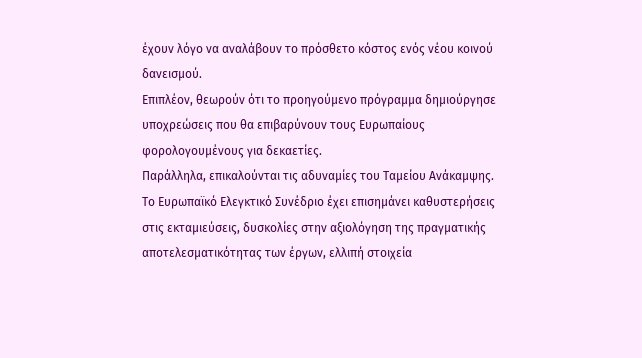έχουν λόγο να αναλάβουν το πρόσθετο κόστος ενός νέου κοινού δανεισμού.
Επιπλέον, θεωρούν ότι το προηγούμενο πρόγραμμα δημιούργησε υποχρεώσεις που θα επιβαρύνουν τους Ευρωπαίους φορολογουμένους για δεκαετίες.
Παράλληλα, επικαλούνται τις αδυναμίες του Ταμείου Ανάκαμψης.
Το Ευρωπαϊκό Ελεγκτικό Συνέδριο έχει επισημάνει καθυστερήσεις στις εκταμιεύσεις, δυσκολίες στην αξιολόγηση της πραγματικής αποτελεσματικότητας των έργων, ελλιπή στοιχεία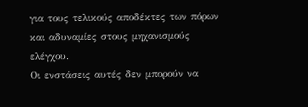για τους τελικούς αποδέκτες των πόρων και αδυναμίες στους μηχανισμούς ελέγχου.
Οι ενστάσεις αυτές δεν μπορούν να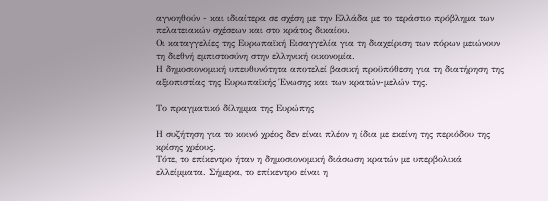αγνοηθούν - και ιδιαίτερα σε σχέση με την Ελλάδα με το τεράστιο πρόβλημα των πελατειακών σχέσεων και στο κράτος δικαίου.
Οι καταγγελίες της Ευρωπαϊκή Εισαγγελία για τη διαχείριση των πόρων μειώνουν τη διεθνή εμπιστοσύνη στην ελληνική οικονομία.
Η δημοσιονομική υπευθυνότητα αποτελεί βασική προϋπόθεση για τη διατήρηση της αξιοπιστίας της Ευρωπαϊκής Ένωσης και των κρατών-μελών της.

Το πραγματικό δίλημμα της Ευρώπης

Η συζήτηση για το κοινό χρέος δεν είναι πλέον η ίδια με εκείνη της περιόδου της κρίσης χρέους.
Τότε, το επίκεντρο ήταν η δημοσιονομική διάσωση κρατών με υπερβολικά ελλείμματα. Σήμερα, το επίκεντρο είναι η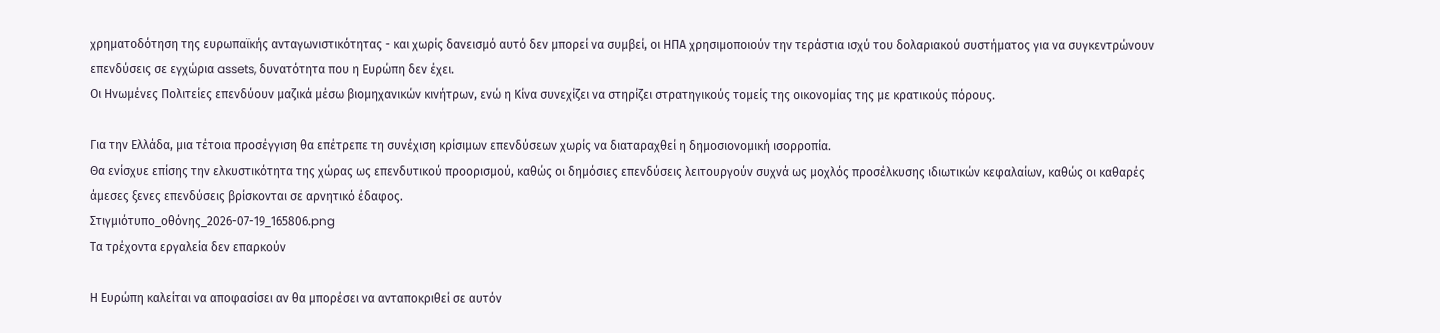χρηματοδότηση της ευρωπαϊκής ανταγωνιστικότητας - και χωρίς δανεισμό αυτό δεν μπορεί να συμβεί, οι ΗΠΑ χρησιμοποιούν την τεράστια ισχύ του δολαριακού συστήματος για να συγκεντρώνουν επενδύσεις σε εγχώρια assets, δυνατότητα που η Ευρώπη δεν έχει.
Οι Ηνωμένες Πολιτείες επενδύουν μαζικά μέσω βιομηχανικών κινήτρων, ενώ η Κίνα συνεχίζει να στηρίζει στρατηγικούς τομείς της οικονομίας της με κρατικούς πόρους.

Για την Ελλάδα, μια τέτοια προσέγγιση θα επέτρεπε τη συνέχιση κρίσιμων επενδύσεων χωρίς να διαταραχθεί η δημοσιονομική ισορροπία.
Θα ενίσχυε επίσης την ελκυστικότητα της χώρας ως επενδυτικού προορισμού, καθώς οι δημόσιες επενδύσεις λειτουργούν συχνά ως μοχλός προσέλκυσης ιδιωτικών κεφαλαίων, καθώς οι καθαρές άμεσες ξενες επενδύσεις βρίσκονται σε αρνητικό έδαφος.
Στιγμιότυπο_οθόνης_2026-07-19_165806.png
Τα τρέχοντα εργαλεία δεν επαρκούν

Η Ευρώπη καλείται να αποφασίσει αν θα μπορέσει να ανταποκριθεί σε αυτόν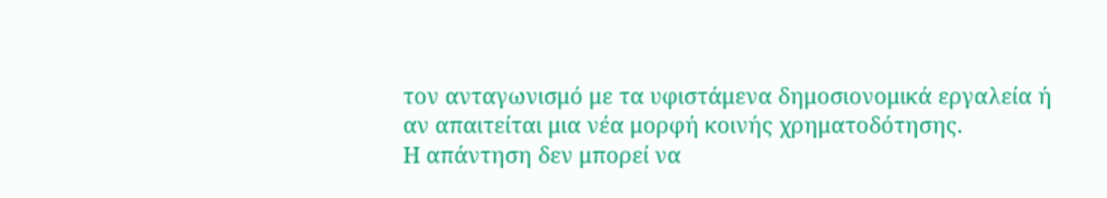τον ανταγωνισμό με τα υφιστάμενα δημοσιονομικά εργαλεία ή αν απαιτείται μια νέα μορφή κοινής χρηματοδότησης.
Η απάντηση δεν μπορεί να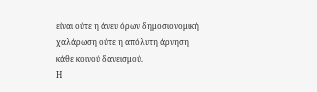είναι ούτε η άνευ όρων δημοσιονομική χαλάρωση ούτε η απόλυτη άρνηση κάθε κοινού δανεισμού.
Η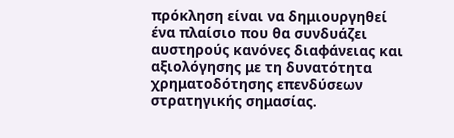πρόκληση είναι να δημιουργηθεί ένα πλαίσιο που θα συνδυάζει αυστηρούς κανόνες διαφάνειας και αξιολόγησης με τη δυνατότητα χρηματοδότησης επενδύσεων στρατηγικής σημασίας.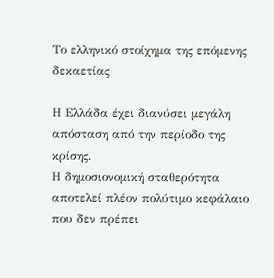Το ελληνικό στοίχημα της επόμενης δεκαετίας

Η Ελλάδα έχει διανύσει μεγάλη απόσταση από την περίοδο της κρίσης.
Η δημοσιονομική σταθερότητα αποτελεί πλέον πολύτιμο κεφάλαιο που δεν πρέπει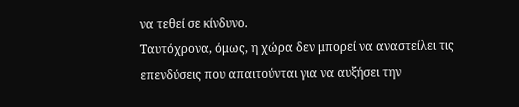να τεθεί σε κίνδυνο.
Ταυτόχρονα, όμως, η χώρα δεν μπορεί να αναστείλει τις επενδύσεις που απαιτούνται για να αυξήσει την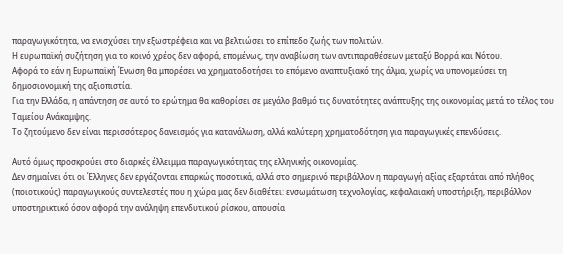παραγωγικότητα, να ενισχύσει την εξωστρέφεια και να βελτιώσει το επίπεδο ζωής των πολιτών.
Η ευρωπαϊκή συζήτηση για το κοινό χρέος δεν αφορά, επομένως, την αναβίωση των αντιπαραθέσεων μεταξύ Βορρά και Νότου.
Αφορά το εάν η Ευρωπαϊκή Ένωση θα μπορέσει να χρηματοδοτήσει το επόμενο αναπτυξιακό της άλμα, χωρίς να υπονομεύσει τη δημοσιονομική της αξιοπιστία.
Για την Ελλάδα, η απάντηση σε αυτό το ερώτημα θα καθορίσει σε μεγάλο βαθμό τις δυνατότητες ανάπτυξης της οικονομίας μετά το τέλος του Ταμείου Ανάκαμψης.
Το ζητούμενο δεν είναι περισσότερος δανεισμός για κατανάλωση, αλλά καλύτερη χρηματοδότηση για παραγωγικές επενδύσεις.

Αυτό όμως προσκρούει στο διαρκές έλλειμμα παραγωγικότητας της ελληνικής οικονομίας.
Δεν σημαίνει ότι οι Έλληνες δεν εργάζονται επαρκώς ποσοτικά, αλλά στο σημερινό περιβάλλον η παραγωγή αξίας εξαρτάται από πλήθος (ποιοτικούς) παραγωγικούς συντελεστές που η χώρα μας δεν διαθέτει: ενσωμάτωση τεχνολογίας, κεφαλαιακή υποστήριξη, περιβάλλον υποστηρικτικό όσον αφορά την ανάληψη επενδυτικού ρίσκου, απουσία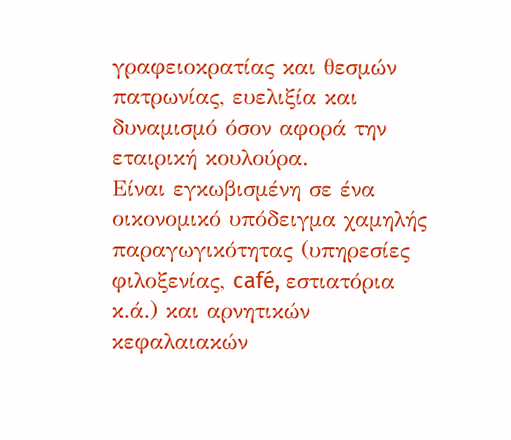γραφειοκρατίας και θεσμών πατρωνίας, ευελιξία και δυναμισμό όσον αφορά την εταιρική κουλούρα.
Είναι εγκωβισμένη σε ένα οικονομικό υπόδειγμα χαμηλής παραγωγικότητας (υπηρεσίες φιλοξενίας, café, εστιατόρια κ.ά.) και αρνητικών κεφαλαιακών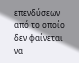επενδύσεων από το οποίο δεν φαίνεται να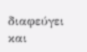διαφεύγει και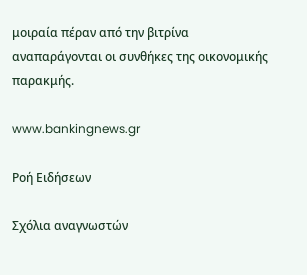μοιραία πέραν από την βιτρίνα αναπαράγονται οι συνθήκες της οικονομικής παρακμής.

www.bankingnews.gr

Ρoή Ειδήσεων

Σχόλια αναγνωστών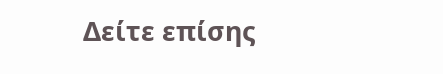Δείτε επίσης